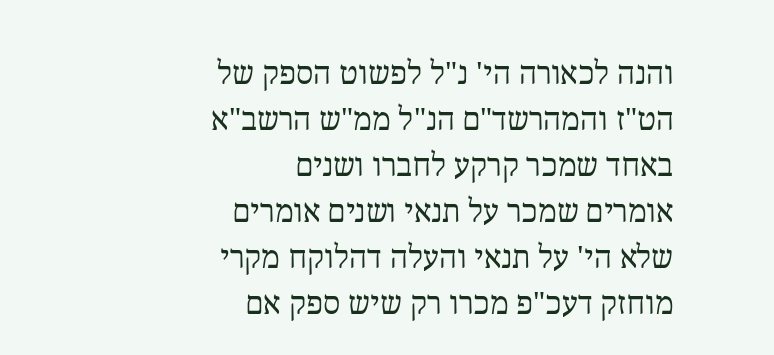והנה לכאורה הי' נ"ל לפשוט הספק של הט"ז והמהרשד"ם הנ"ל ממ"ש הרשב"א באחד שמכר קרקע לחברו ושנים אומרים שמכר על תנאי ושנים אומרים שלא הי' על תנאי והעלה דהלוקח מקרי מוחזק דעכ"פ מכרו רק שיש ספק אם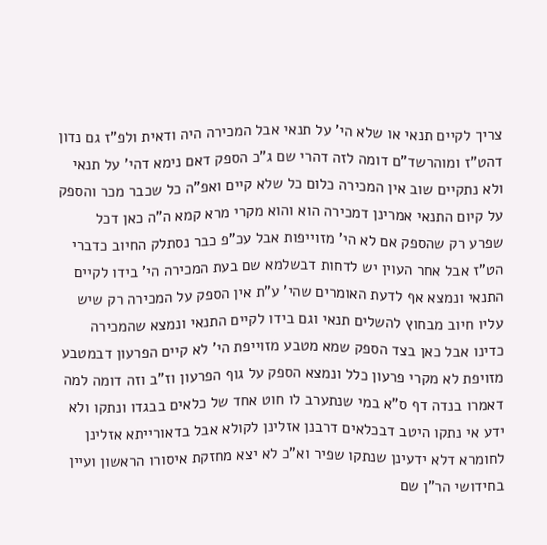צריך לקיים תנאי או שלא הי' על תנאי אבל המכירה היה ודאית ולפ"ז גם נדון דהט"ז ומוהרשד"ם דומה לזה דהרי שם ג"כ הספק דאם נימא דהי' על תנאי ולא נתקיים שוב אין המכירה כלום כל שלא קיים ואפ"ה כל שכבר מכר והספק על קיום התנאי אמרינן דמכירה הוא והוא מקרי מרא קמא ה"ה כאן דכל שפרע רק שהספק אם לא הי' מזוייפות אבל עכ"פ כבר נסתלק החיוב כדברי הט"ז אבל אחר העוין יש לדחות דבשלמא שם בעת המכירה הי' בידו לקיים התנאי ונמצא אף לדעת האומרים שהי' ע"ת אין הספק על המכירה רק שיש עליו חיוב מבחוץ להשלים תנאי וגם בידו לקיים התנאי ונמצא שהמכירה כדינו אבל כאן בצד הספק שמא מטבע מזוייפת הי' לא קיים הפרעון דבמטבע מזויפת לא מקרי פרעון כלל ונמצא הספק על גוף הפרעון וז"ב וזה דומה למה דאמרו בנדה דף ס"א במי שנתערב לו חוט אחד של כלאים בבגדו ונתקו ולא ידע אי נתקו היטב דבכלאים דרבנן אזלינן לקולא אבל בדאורייתא אזלינן לחומרא דלא ידעינן שנתקו שפיר וא"כ לא יצא מחזקת איסורו הראשון ועיין בחידושי הר"ן שם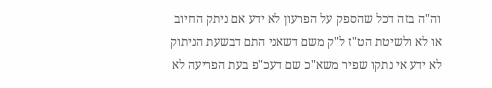וה"ה בזה דכל שהספק על הפרעון לא ידע אם ניתק החיוב או לא ולשיטת הט"ז ל"ק משם דשאני התם דבשעת הניתוק לא ידע אי נתקו שפיר משא"כ שם דעכ"פ בעת הפריעה לא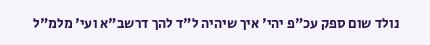נולד שום ספק עכ"פ יהי' איך שיהיה ל"ד להך דרשב"א ועי' מלמ"ל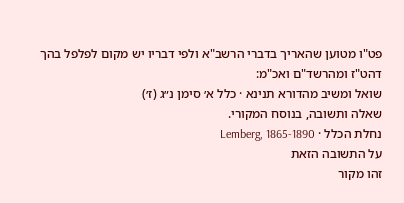פט"ו מטוען שהאריך בדברי הרשב"א ולפי דבריו יש מקום לפלפל בהך דהט"ז ומהרשד"ם ואכ"מ:
שואל ומשיב מהדורא תנינא · כלל א׳ סימן נ״ג (ז׳)
שאלה ותשובה, בנוסח המקורי.
נחלת הכלל · Lemberg, 1865-1890
על התשובה הזאת
זהו מקור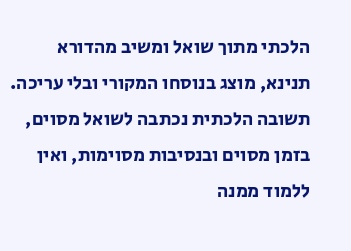הלכתי מתוך שואל ומשיב מהדורא תנינא, מוצג בנוסחו המקורי ובלי עריכה. תשובה הלכתית נכתבה לשואל מסוים, בזמן מסוים ובנסיבות מסוימות, ואין ללמוד ממנה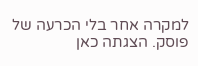למקרה אחר בלי הכרעה של פוסק. הצגתה כאן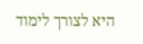היא לצורך לימוד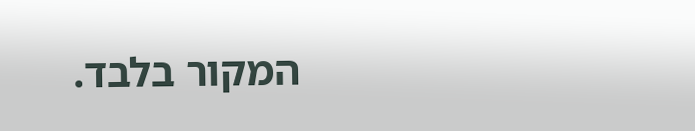המקור בלבד.